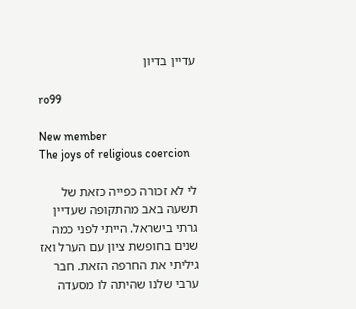עדיין בדיון

ro99

New member
The joys of religious coercion

לי לא זכורה כפייה כזאת של תשעה באב מהתקופה שעדיין גרתי בישראל. הייתי לפני כמה שנים בחופשת ציון עם הערל ואז גיליתי את החרפה הזאת. חבר ערבי שלנו שהיתה לו מסעדה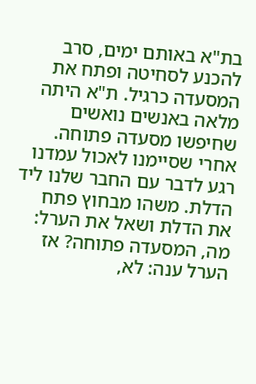בת"א באותם ימים, סרב להכנע לסחיטה ופתח את המסעדה כרגיל. ת"א היתה מלאה באנשים נואשים שחיפשו מסעדה פתוחה. אחרי שסיימנו לאכול עמדנו רגע לדבר עם החבר שלנו ליד הדלת. משהו מבחוץ פתח את הדלת ושאל את הערל: מה, המסעדה פתוחה? אז הערל ענה: לא,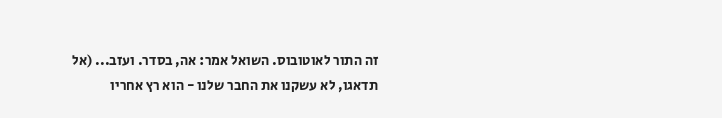זה התור לאוטובוס. השואל אמר: אה, בסדר. ועזב... (אל תדאגו, לא עשקנו את החבר שלנו - הוא רץ אחריו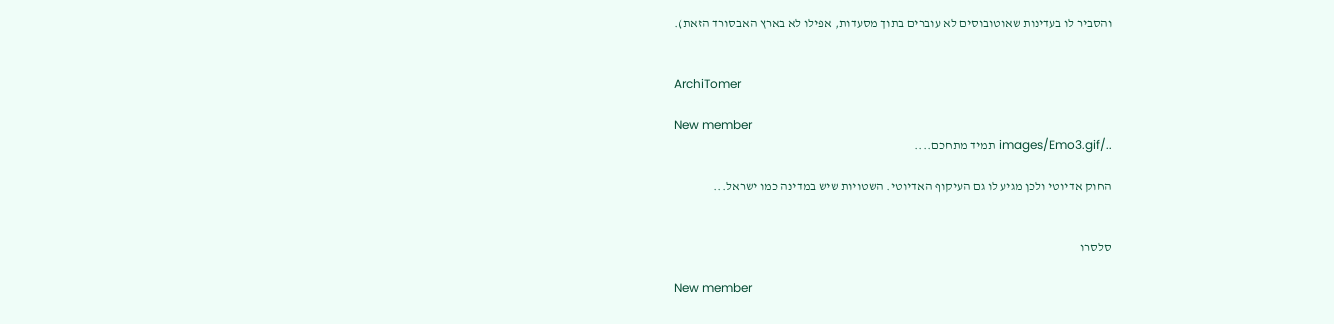והסביר לו בעדינות שאוטובוסים לא עוברים בתוך מסעדות, אפילו לא בארץ האבסורד הזאת).


ArchiTomer

New member
../images/Emo3.gif תמיד מתחכם....

החוק אדיוטי ולכן מגיע לו גם העיקוף האדיוטי. השטויות שיש במדינה כמו ישראל...


סלסרו

New member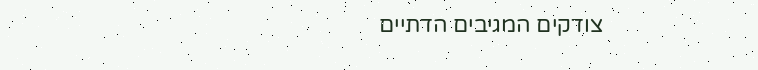צודקים המגיבים הדתיים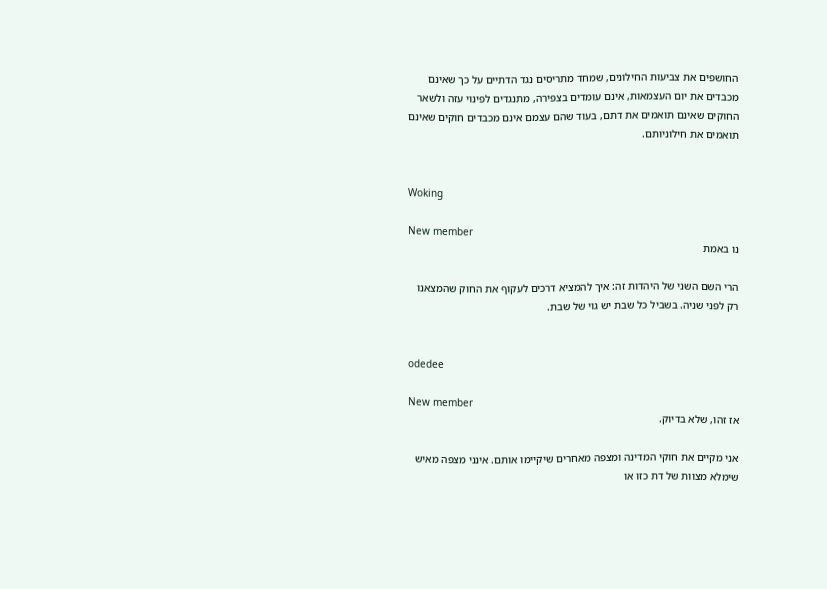החושפים את צביעות החילונים, שמחד מתריסים נגד הדתיים על כך שאינם מכבדים את יום העצמאות, אינם עומדים בצפירה, מתנגדים לפינוי עזה ולשאר החוקים שאינם תואמים את דתם, בעוד שהם עצמם אינם מכבדים חוקים שאינם תואמים את חילוניותם.


Woking

New member
נו באמת

הרי השם השני של היהדות זה: איך להמציא דרכים לעקוף את החוק שהמצאנו רק לפני שניה. בשביל כל שבת יש גוי של שבת.


odedee

New member
אז זהו, שלא בדיוק.

אני מקיים את חוקי המדינה ומצפה מאחרים שיקיימו אותם. אינני מצפה מאיש שימלא מצוות של דת כזו או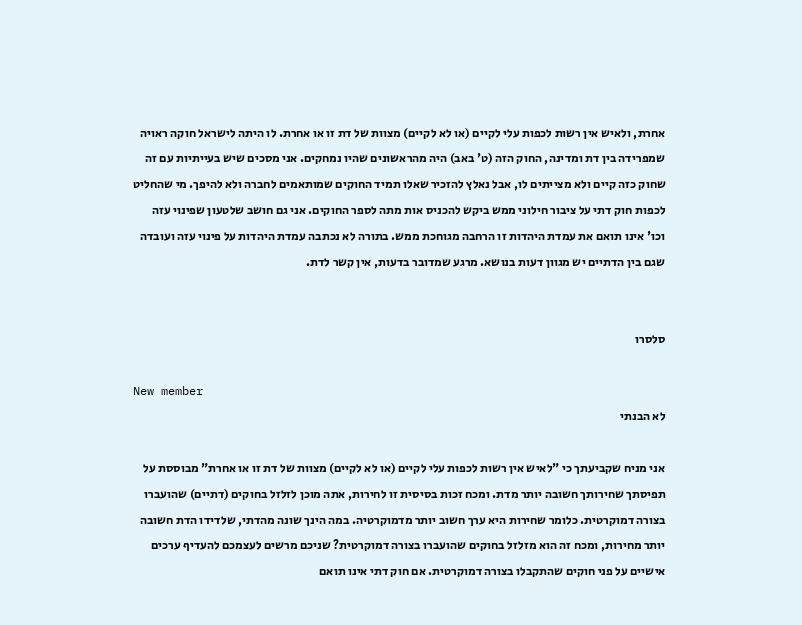אחרת, ולאיש אין רשות לכפות עלי לקיים (או לא לקיים) מצוות של דת זו או אחרת. לו היתה לישראל חוקה ראויה שמפרידה בין דת ומדינה, החוק הזה (ט' באב) היה מהראשונים שהיו נמחקים. אני מסכים שיש בעייתיות עם זה שחוק כזה קיים ולא מצייתים לו, אבל נאלץ להזכיר שאלו תמיד החוקים שמותאמים לחברה ולא להיפך. מי שהחליט לכפות חוק דתי על ציבור חילוני ממש ביקש להכניס אות מתה לספר החוקים. אני גם חושב שלטעון שפינוי עזה וכו' אינו תואם את עמדת היהדות זו הרחבה מגוחכת ממש. בתורה לא נכתבה עמדת היהדות על פינוי עזה ועובדה שגם בין הדתיים יש מגוון דעות בנושא. מרגע שמדובר בדעות, אין קשר לדת.


סלסרו

New member
לא הבנתי

אני מניח שקביעתך כי "לאיש אין רשות לכפות עלי לקיים (או לא לקיים) מצוות של דת זו או אחרת" מבוססת על תפיסתך שחירותך חשובה יותר מדת. ומכח זכות בסיסית זו לחירות, אתה מוכן לזלזל בחוקים (דתיים) שהועברו בצורה דמוקרטית. כלומר שחירות היא ערך חשוב יותר מדמוקרטיה. במה הינך שונה מהדתי, שלדידו הדת חשובה יותר מחירות, ומכח זה הוא מזלזל בחוקים שהועברו בצורה דמוקרטית? שניכם מרשים לעצמכם להעדיף ערכים אישיים על פני חוקים שהתקבלו בצורה דמוקרטית. אם חוק דתי אינו תואם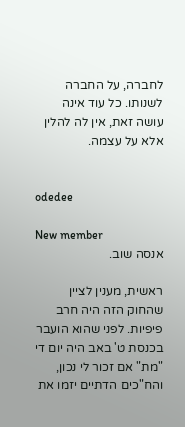לחברה, על החברה לשנותו. כל עוד אינה עושה זאת, אין לה להלין אלא על עצמה.


odedee

New member
אנסה שוב.

ראשית, מענין לציין שהחוק הזה היה חרב פיפיות. לפני שהוא הועבר בכנסת ט' באב היה יום די "מת" אם זכור לי נכון, והח"כים הדתיים יזמו את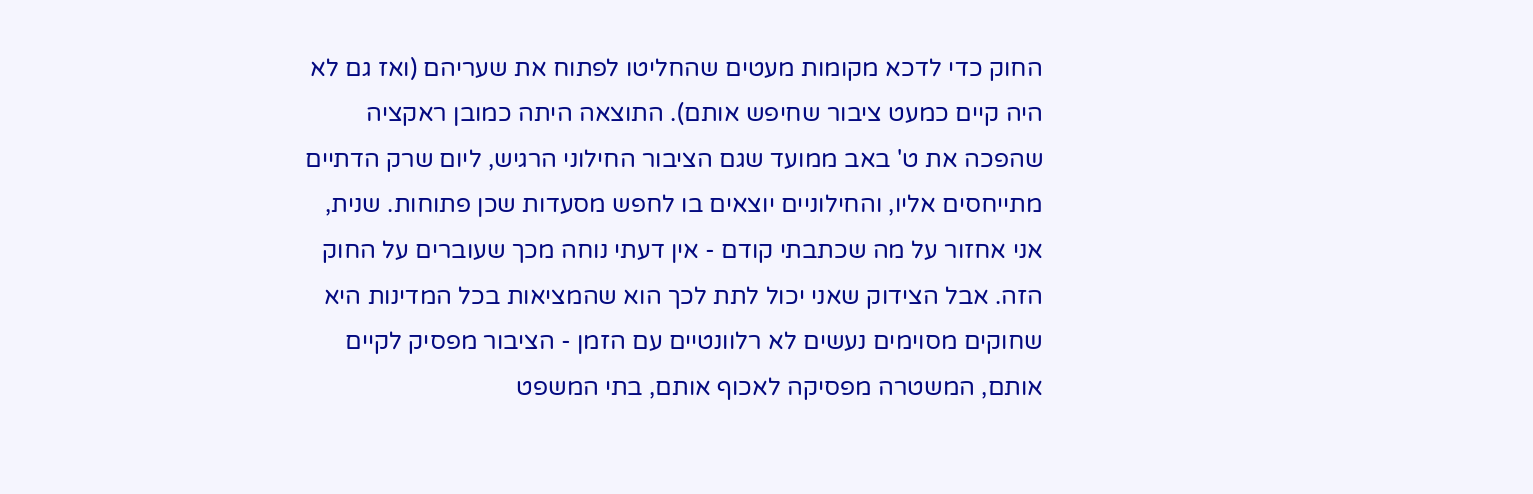החוק כדי לדכא מקומות מעטים שהחליטו לפתוח את שעריהם (ואז גם לא היה קיים כמעט ציבור שחיפש אותם). התוצאה היתה כמובן ראקציה שהפכה את ט' באב ממועד שגם הציבור החילוני הרגיש, ליום שרק הדתיים מתייחסים אליו, והחילוניים יוצאים בו לחפש מסעדות שכן פתוחות. שנית, אני אחזור על מה שכתבתי קודם - אין דעתי נוחה מכך שעוברים על החוק הזה. אבל הצידוק שאני יכול לתת לכך הוא שהמציאות בכל המדינות היא שחוקים מסוימים נעשים לא רלוונטיים עם הזמן - הציבור מפסיק לקיים אותם, המשטרה מפסיקה לאכוף אותם, בתי המשפט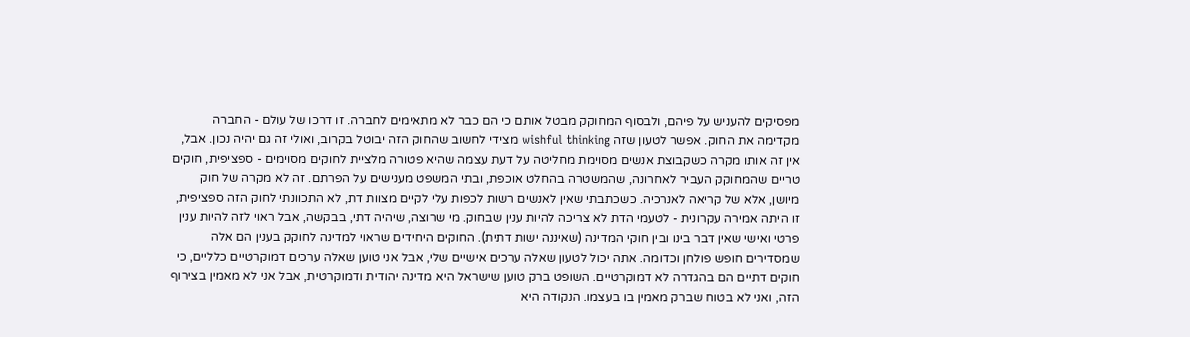מפסיקים להעניש על פיהם, ולבסוף המחוקק מבטל אותם כי הם כבר לא מתאימים לחברה. זו דרכו של עולם - החברה מקדימה את החוק. אפשר לטעון שזה wishful thinking מצידי לחשוב שהחוק הזה יבוטל בקרוב, ואולי זה גם יהיה נכון. אבל, אין זה אותו מקרה כשקבוצת אנשים מסוימת מחליטה על דעת עצמה שהיא פטורה מלציית לחוקים מסוימים - ספציפית, חוקים טריים שהמחוקק העביר לאחרונה, שהמשטרה בהחלט אוכפת, ובתי המשפט מענישים על הפרתם. זה לא מקרה של חוק מיושן, אלא של קריאה לאנרכיה. כשכתבתי שאין לאנשים רשות לכפות עלי לקיים מצוות דת, לא התכוונתי לחוק הזה ספציפית, זו היתה אמירה עקרונית - לטעמי הדת לא צריכה להיות ענין שבחוק. מי שרוצה, שיהיה דתי, בבקשה, אבל ראוי לזה להיות ענין פרטי ואישי שאין דבר בינו ובין חוקי המדינה (שאיננה ישות דתית). החוקים היחידים שראוי למדינה לחוקק בענין הם אלה שמסדירים חופש פולחן וכדומה. אתה יכול לטעון שאלה ערכים אישיים שלי, אבל אני טוען שאלה ערכים דמוקרטיים כלליים, כי חוקים דתיים הם בהגדרה לא דמוקרטיים. השופט ברק טוען שישראל היא מדינה יהודית ודמוקרטית, אבל אני לא מאמין בצירוף הזה, ואני לא בטוח שברק מאמין בו בעצמו. הנקודה היא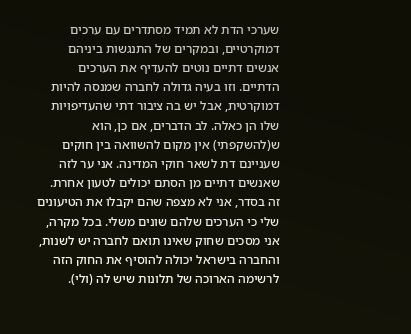שערכי הדת לא תמיד מסתדרים עם ערכים דמוקרטיים, ובמקרים של התנגשות ביניהם אנשים דתיים נוטים להעדיף את הערכים הדתיים. וזו בעיה גדולה לחברה שמנסה להיות דמוקרטית, אבל יש בה ציבור דתי שהעדיפויות שלו הן כאלה. לב הדברים, אם כן, הוא ש(להשקפתי) אין מקום להשוואה בין חוקים שעניינם דת לשאר חוקי המדינה. אני ער לזה שאנשים דתיים מן הסתם יכולים לטעון אחרת. זה בסדר, אני לא מצפה שהם יקבלו את הטיעונים שלי כי הערכים שלהם שונים משלי. בכל מקרה, אני מסכים שחוק שאינו תואם לחברה יש לשנות, והחברה בישראל יכולה להוסיף את החוק הזה לרשימה הארוכה של תלונות שיש לה (ולי).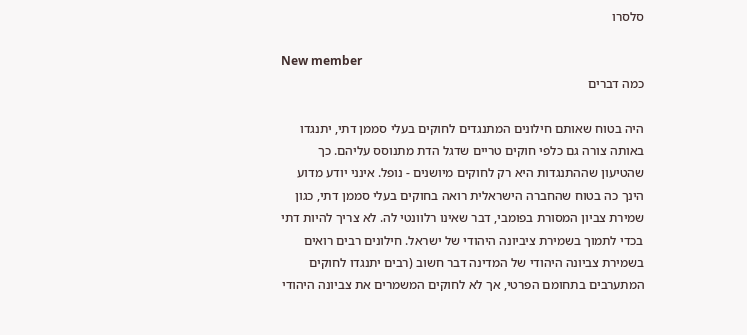סלסרו

New member
כמה דברים

היה בטוח שאותם חילונים המתנגדים לחוקים בעלי סממן דתי, יתנגדו באותה צורה גם כלפי חוקים טריים שדגל הדת מתנוסס עליהם. כך שהטיעון שההתנגדות היא רק לחוקים מיושנים - נופל. אינני יודע מדוע הינך כה בטוח שהחברה הישראלית רואה בחוקים בעלי סממן דתי, כגון שמירת צביון המסורת בפומבי, דבר שאינו רלוונטי לה. לא צריך להיות דתי בכדי לתמוך בשמירת ציביונה היהודי של ישראל. חילונים רבים רואים בשמירת צביונה היהודי של המדינה דבר חשוב (רבים יתנגדו לחוקים המתערבים בתחומם הפרטי, אך לא לחוקים המשמרים את צביונה היהודי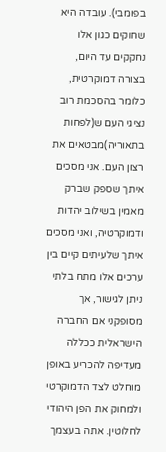בפומבי). עובדה היא שחוקים כגון אלו נחקקים עד היום, בצורה דמוקרטית, כלומר בהסכמת רוב נציגי העם ש(לפחות בתאוריה)מבטאים את רצון העם. אני מסכים איתך שספק שברק מאמין בשילוב יהדות ודמוקרטיה, ואני מסכים איתך שלעיתים קיים בין ערכים אלו מתח בלתי ניתן לגישור, אך מסופקני אם החברה הישראלית ככללה מעדיפה להכריע באופן מוחלט לצד הדמוקרטי ולמחוק את הפן היהודי לחלוטין. אתה בעצמך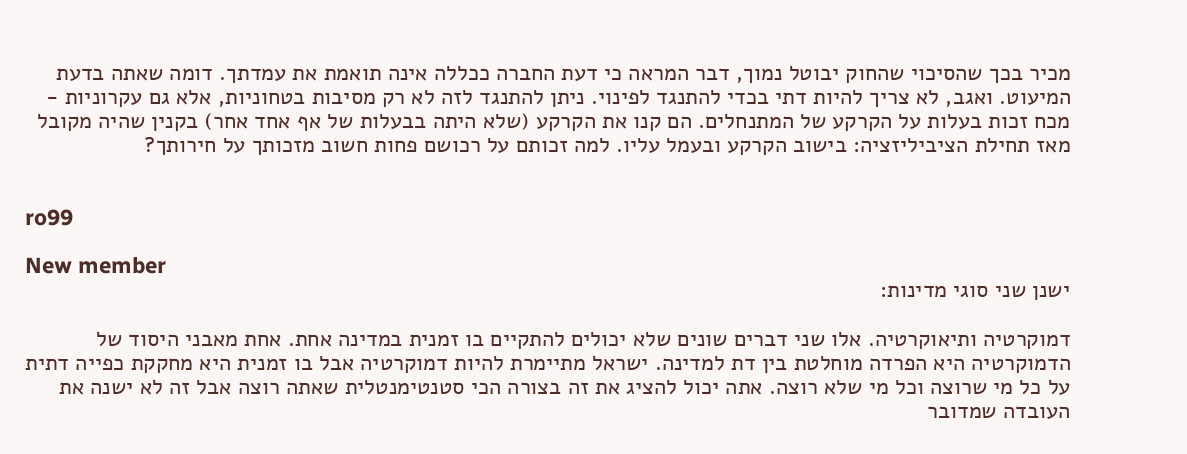מכיר בכך שהסיכוי שהחוק יבוטל נמוך, דבר המראה כי דעת החברה ככללה אינה תואמת את עמדתך. דומה שאתה בדעת המיעוט. ואגב, לא צריך להיות דתי בכדי להתנגד לפינוי. ניתן להתנגד לזה לא רק מסיבות בטחוניות, אלא גם עקרוניות - מכח זכות בעלות על הקרקע של המתנחלים. הם קנו את הקרקע (שלא היתה בבעלות של אף אחד אחר) בקנין שהיה מקובל מאז תחילת הציביליזציה: בישוב הקרקע ובעמל עליו. למה זכותם על רכושם פחות חשוב מזכותך על חירותך?


ro99

New member
ישנן שני סוגי מדינות:

דמוקרטיה ותיאוקרטיה. אלו שני דברים שונים שלא יכולים להתקיים בו זמנית במדינה אחת. אחת מאבני היסוד של הדמוקרטיה היא הפרדה מוחלטת בין דת למדינה. ישראל מתיימרת להיות דמוקרטיה אבל בו זמנית היא מחקקת כפייה דתית על כל מי שרוצה וכל מי שלא רוצה. אתה יכול להציג את זה בצורה הכי סטנטימנטלית שאתה רוצה אבל זה לא ישנה את העובדה שמדובר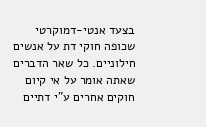בצעד אנטי-דמוקרטי שכופה חוקי דת על אנשים חילוניים. כל שאר הדברים שאתה אומר על אי קיום חוקים אחרים ע"י דתיים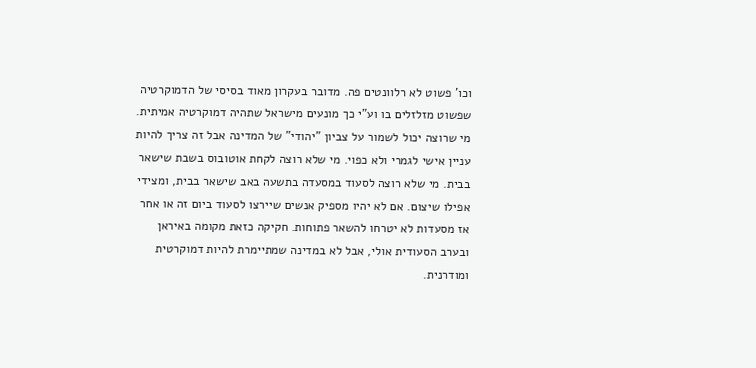וכו' פשוט לא רלוונטים פה. מדובר בעקרון מאוד בסיסי של הדמוקרטיה שפשוט מזלזלים בו וע"י כך מונעים מישראל שתהיה דמוקרטיה אמיתית. מי שרוצה יכול לשמור על צביון "יהודי" של המדינה אבל זה צריך להיות עניין אישי לגמרי ולא כפוי. מי שלא רוצה לקחת אוטובוס בשבת שישאר בבית. מי שלא רוצה לסעוד במסעדה בתשעה באב שישאר בבית, ומצידי אפילו שיצום. אם לא יהיו מספיק אנשים שיירצו לסעוד ביום זה או אחר אז מסעדות לא יטרחו להשאר פתוחות. חקיקה כזאת מקומה באיראן ובערב הסעודית אולי, אבל לא במדינה שמתיימרת להיות דמוקרטית ומודרנית.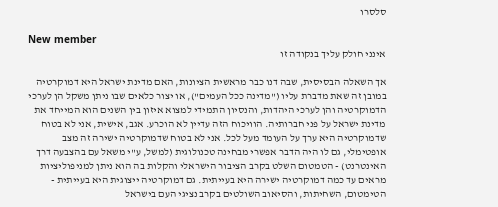סלסרו

New member
אינני חולק עליך בנקודה זו

אך השאלה הבסיסית, שבה דנו כבר מראשית הציונות, האם מדינת ישראל היא דמוקרטיה במובן זה שאת מדברת עליו ("מדינה ככל העמים"), או יצור כלאים שבו ניתן משקל הן לערכי הדמוקרטיה והן לערכי היהדות, והנסיון התמידי למצוא איזון בין השנים הוא המייחד את מדינת ישראל על פני חברותיה. הוויכוח הזה עדיין לא הוכרע. אגב, אישית, אני לא בטוח שדמוקרטיה היא ערך על העומד מעל לכל. אני לא בטוח שדמוקרטיה ישירה זה מצב אופטימלי, גם לו היה הדבר אפשרי מבחינה טכנולוגית (למשל, ע"י משאל עם בהצבעה דרך האינטרנט) - הטמטום השלט בקרב הציבור הישראלי והקלות בה הוא ניתן למניפוליציות מראים עד כמה דמוקרטיה ישירה היא בעייתית. גם דמוקרטיה ייצוגית היא בעייתית - הטימטום, השחיתות, והסיאוב השולטים בקרב נציגי העם בישראל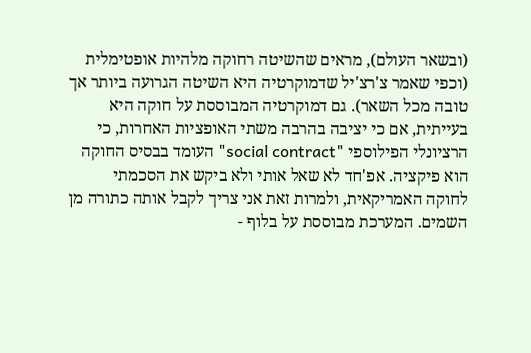(ובשאר העולם), מראים שהשיטה רחוקה מלהיות אופטימלית (וכפי שאמר צ'רצ'יל שדמוקרטיה היא השיטה הגרועה ביותר אך טובה מכל השאר). גם דמוקרטיה המבוססת על חוקה היא בעייתית, אם כי יציבה בהרבה משתי האופציות האחרות, כי הרציונלי הפילוספי "social contract" העומד בבסיס החוקה הוא פיקציה. אפ'חד לא שאל אותי ולא ביקש את הסכמתי לחוקה האמריקאית, ולמרות זאת אני צריך לקבל אותה כתורה מן השמים. המערכת מבוססת על בלוף -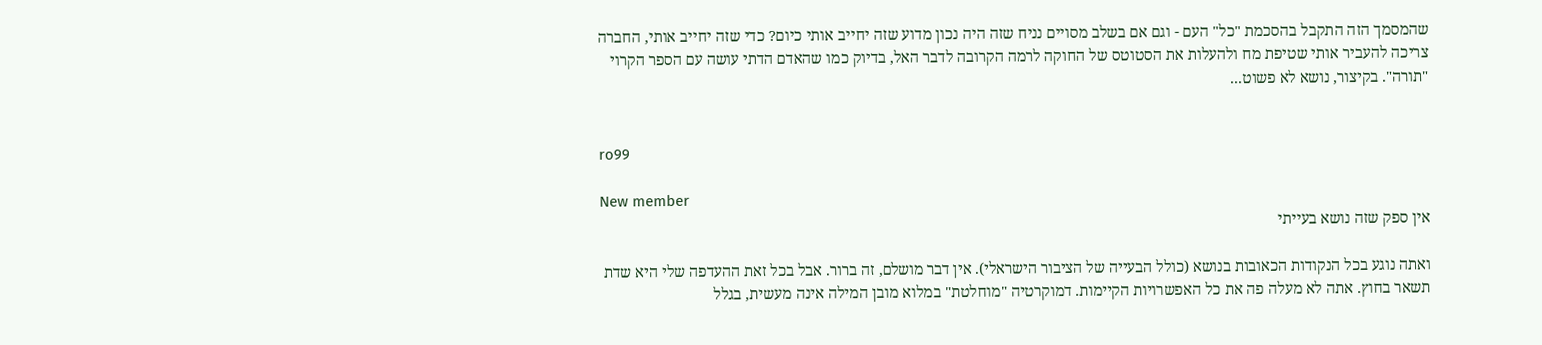שהמסמך הזה התקבל בהסכמת "כל" העם - וגם אם בשלב מסויים נניח שזה היה נכון מדוע שזה יחייב אותי כיום? כדי שזה יחייב אותי, החברה צריכה להעביר אותי שטיפת מח ולהעלות את הסטוטס של החוקה לרמה הקרובה לדבר האל, בדיוק כמו שהאדם הדתי עושה עם הספר הקרוי "תורה". בקיצור, נושא לא פשוט...


ro99

New member
אין ספק שזה נושא בעייתי

ואתה נוגע בכל הנקודות הכאובות בנושא (כולל הבעייה של הציבור הישראלי). אין דבר מושלם, זה ברור. אבל בכל זאת ההעדפה שלי היא שדת תשאר בחוץ. אתה לא מעלה פה את כל האפשרויות הקיימות. דמוקרטיה "מוחלטת" במלוא מובן המילה אינה מעשית, בגלל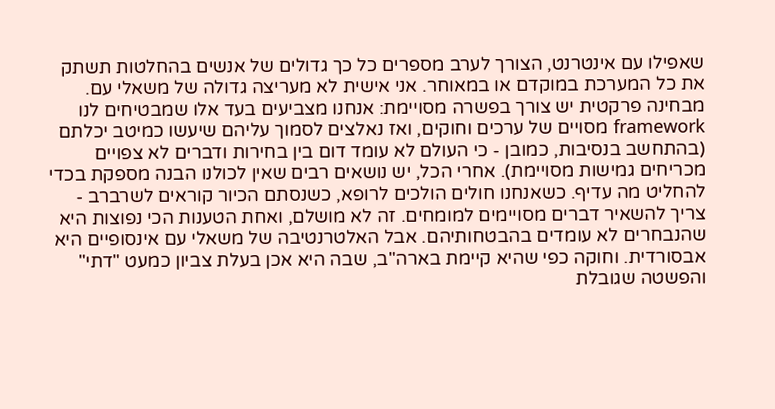שאפילו עם אינטרנט, הצורך לערב מספרים כל כך גדולים של אנשים בהחלטות תשתק את כל המערכת במוקדם או במאוחר. אני אישית לא מעריצה גדולה של משאלי עם. מבחינה פרקטית יש צורך בפשרה מסויימת: אנחנו מצביעים בעד אלו שמבטיחים לנו framework מסויים של ערכים וחוקים, ואז נאלצים לסמוך עליהם שיעשו כמיטב יכלתם (בהתחשב בנסיבות, כמובן - כי העולם לא עומד דום בין בחירות ודברים לא צפויים מכריחים גמישות מסויימת). אחרי הכל, יש נושאים רבים שאין לכולנו הבנה מספקת בכדי להחליט מה עדיף. כשאנחנו חולים הולכים לרופא, כשנסתם הכיור קוראים לשרברב - צריך להשאיר דברים מסויימים למומחים. זה לא מושלם, ואחת הטענות הכי נפוצות היא שהנבחרים לא עומדים בהבטחותיהם. אבל האלטרנטיבה של משאלי עם אינסופיים היא אבסורדית. וחוקה כפי שהיא קיימת בארה"ב, שבה היא אכן בעלת צביון כמעט "דתי" והפשטה שגובלת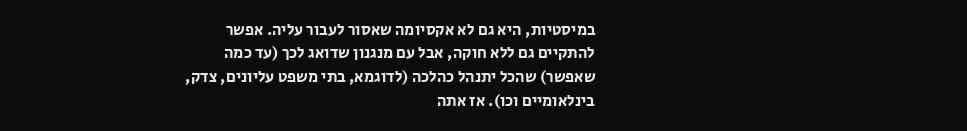במיסטיות, היא גם לא אקסיומה שאסור לעבור עליה. אפשר להתקיים גם ללא חוקה, אבל עם מנגנון שדואג לכך (עד כמה שאפשר) שהכל יתנהל כהלכה (לדוגמא, בתי משפט עליונים, צדק, בינלאומיים וכו). אז אתה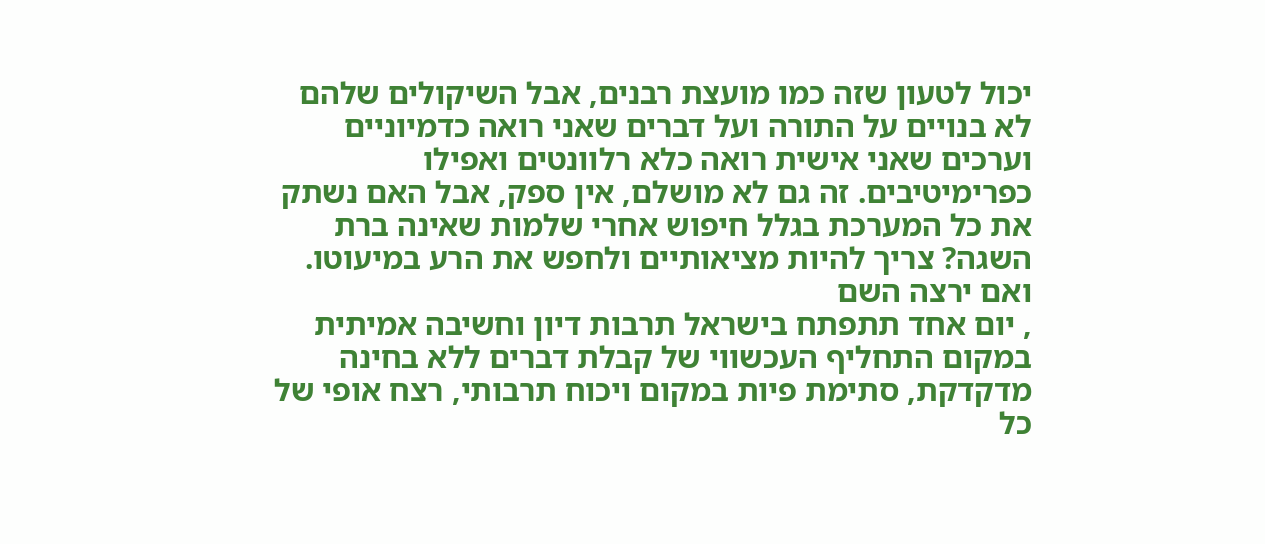יכול לטעון שזה כמו מועצת רבנים, אבל השיקולים שלהם לא בנויים על התורה ועל דברים שאני רואה כדמיוניים וערכים שאני אישית רואה כלא רלוונטים ואפילו כפרימיטיבים. זה גם לא מושלם, אין ספק, אבל האם נשתק את כל המערכת בגלל חיפוש אחרי שלמות שאינה ברת השגה? צריך להיות מציאותיים ולחפש את הרע במיעוטו. ואם ירצה השם
, יום אחד תתפתח בישראל תרבות דיון וחשיבה אמיתית במקום התחליף העכשווי של קבלת דברים ללא בחינה מדקדקת, סתימת פיות במקום ויכוח תרבותי, רצח אופי של כל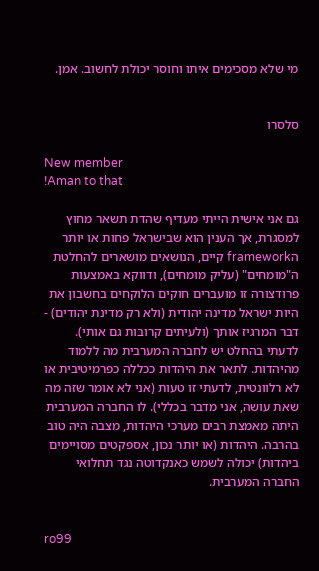מי שלא מסכימים איתו וחוסר יכולת לחשוב. אמן.


סלסרו

New member
!Aman to that

גם אני אישית הייתי מעדיף שהדת תשאר מחוץ למסגרת, אך הענין הוא שבישראל פחות או יותר הframework קיים, הנושאים מושארים להחלטת ה"מומחים" (עליק מומחים), ודווקא באמצעות פרודצורה זו מועברים חוקים הלוקחים בחשבון את היות ישראל מדינה יהודית (ולא רק מדינת יהודים) - דבר המרגיז אותך (ולעיתים קרובות גם אותי). לדעתי בהחלט יש לחברה המערבית מה ללמוד מהיהדות. לתאר את היהדות ככללה כפרמיטיבית או לא רלוונטית, לדעתי זו טעות (אני לא אומר שזה מה שאת עושה, אני מדבר בכללי). לו החברה המערבית היתה מאמצת רבים מערכי היהדות, מצבה היה טוב בהרבה. היהדות (או יותר נכון, אספקטים מסויימים ביהדות) יכולה לשמש כאנקדוטה נגד תחלואי החברה המערבית.


ro99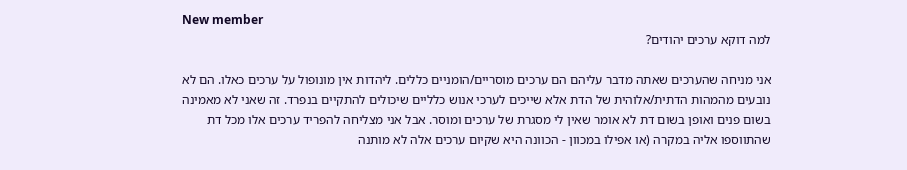New member
למה דוקא ערכים יהודים?

אני מניחה שהערכים שאתה מדבר עליהם הם ערכים מוסריים/הומניים כללים. ליהדות אין מונופול על ערכים כאלו. הם לא נובעים מהמהות הדתית/אלוהית של הדת אלא שייכים לערכי אנוש כלליים שיכולים להתקיים בנפרד. זה שאני לא מאמינה בשום פנים ואופן בשום דת לא אומר שאין לי מסגרת של ערכים ומוסר. אבל אני מצליחה להפריד ערכים אלו מכל דת שהתווספו אליה במקרה (או אפילו במכוון - הכוונה היא שקיום ערכים אלה לא מותנה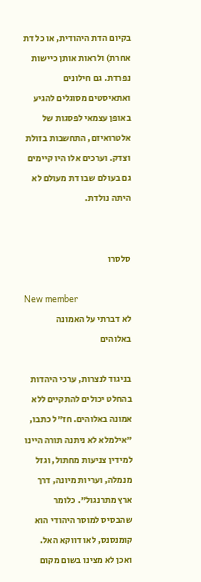בקיום הדת היהודית, או כל דת אחרת) ולראות אותן כיישות נפרדת. גם חילונים ואתאיסטים מסוגלים להגיע באופן עצמאי לפסגות של אלטרואיזם, התחשבות בזולת וצדק. וערכים אלו היו קיימים גם בעולם שבו דת מעולם לא היתה נולדת.


סלסרו

New member
לא דברתי על האמונה באלוהים

בניגוד לנצרות, ערכי היהדות בהחלט יכולים להתקיים ללא אמונה באלוהים. חז"ל כתבו, "אילמלא לא ניתנה תורה היינו למידין צניעות מחתול, וגזל מנמלה, ועריות מיונה, דרך ארץ מתרנגול". כלומר שהבסיס למוסר היהודי הוא קומנסנס, לאו דווקא האל. ואכן לא מצינו בשום מקום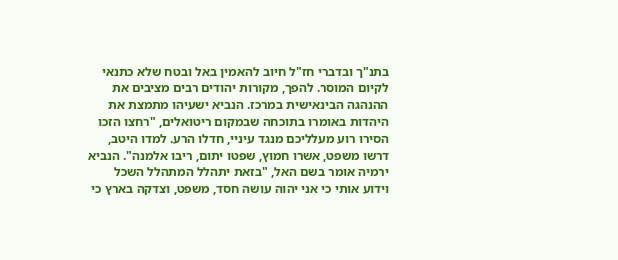בתנ"ך ובדברי חז"ל חיוב להאמין באל ובטח שלא כתנאי לקיום המוסר. להפך, מקורות יהודים רבים מציבים את ההנהגה הבינאישית במרכז. הנביא ישעיהו מתמצת את היהדות באומרו בתוכחה שבמקום ריטואלים, "רחצו הזכו הסירו רוע מעלליכם מנגד עיניי, חדלו הרע. למדו היטב, דרשו משפט, אשרו חמוץ, שפטו יתום, ריבו אלמנה". הנביא ירמיה אומר בשם האל, "בזאת יתהלל המתהלל השכל וידוע אותי כי אני יהוה עושה חסד, משפט, וצדקה בארץ כי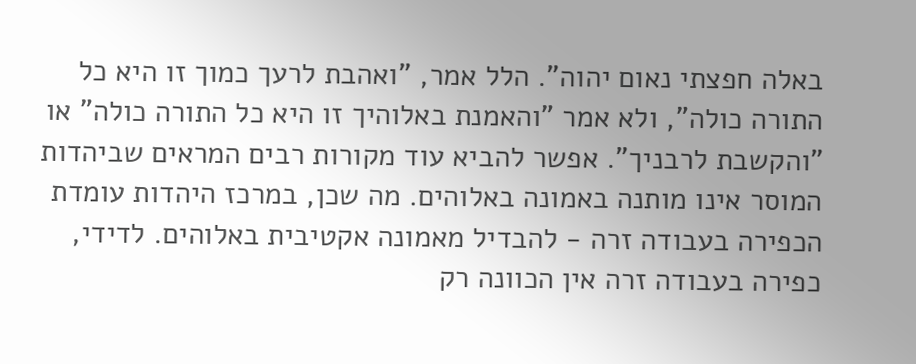באלה חפצתי נאום יהוה". הלל אמר, "ואהבת לרעך כמוך זו היא כל התורה כולה", ולא אמר "והאמנת באלוהיך זו היא כל התורה כולה" או "והקשבת לרבניך". אפשר להביא עוד מקורות רבים המראים שביהדות המוסר אינו מותנה באמונה באלוהים. מה שכן, במרכז היהדות עומדת הכפירה בעבודה זרה - להבדיל מאמונה אקטיבית באלוהים. לדידי, כפירה בעבודה זרה אין הכוונה רק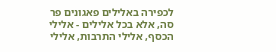לכפירה באלילים פאגונים פר סה, אלא בכל אלילים - אלילי הכסף, אלילי התרבות, אלילי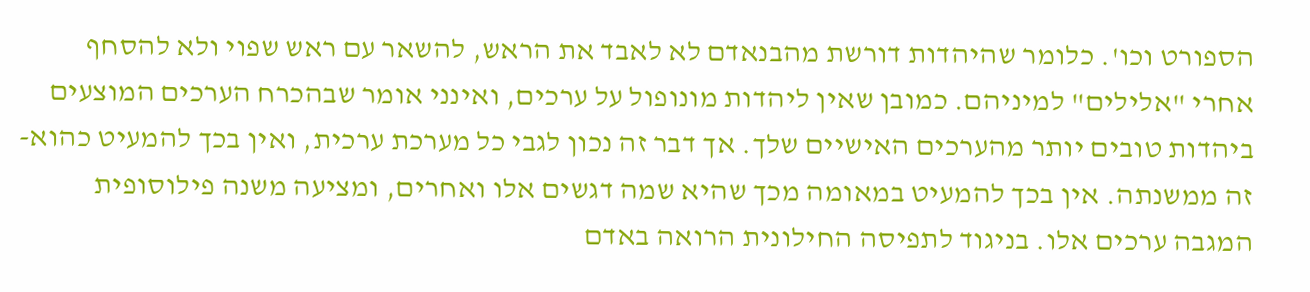הספורט וכו'. כלומר שהיהדות דורשת מהבנאדם לא לאבד את הראש, להשאר עם ראש שפוי ולא להסחף אחרי "אלילים" למיניהם. כמובן שאין ליהדות מונופול על ערכים, ואינני אומר שבהכרח הערכים המוצעים ביהדות טובים יותר מהערכים האישיים שלך. אך דבר זה נכון לגבי כל מערכת ערכית, ואין בכך להמעיט כהוא-זה ממשנתה. אין בכך להמעיט במאומה מכך שהיא שמה דגשים אלו ואחרים, ומציעה משנה פילוסופית המגבה ערכים אלו. בניגוד לתפיסה החילונית הרואה באדם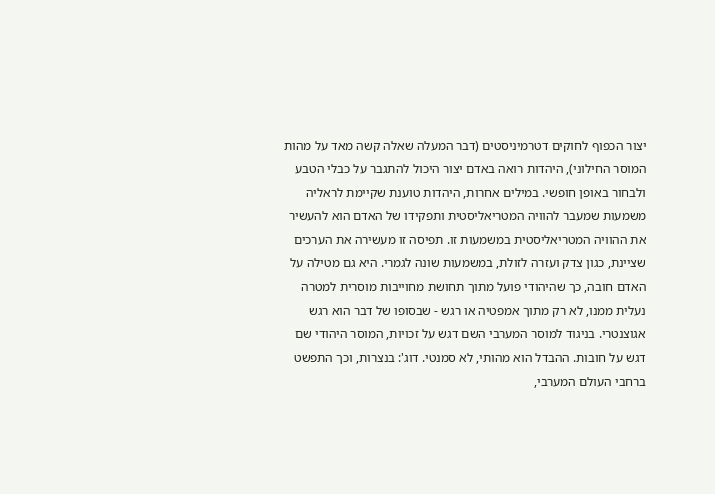יצור הכפוף לחוקים דטרמיניסטים (דבר המעלה שאלה קשה מאד על מהות המוסר החילוני), היהדות רואה באדם יצור היכול להתגבר על כבלי הטבע ולבחור באופן חופשי. במילים אחרות, היהדות טוענת שקיימת לראליה משמעות שמעבר להוויה המטריאליסטית ותפקידו של האדם הוא להעשיר את ההוויה המטריאליסטית במשמעות זו. תפיסה זו מעשירה את הערכים שציינת, כגון צדק ועזרה לזולת, במשמעות שונה לגמרי. היא גם מטילה על האדם חובה, כך שהיהודי פועל מתוך תחושת מחוייבות מוסרית למטרה נעלית ממנו, לא רק מתוך אמפטיה או רגש - שבסופו של דבר הוא רגש אגוצנטרי. בניגוד למוסר המערבי השם דגש על זכויות, המוסר היהודי שם דגש על חובות. ההבדל הוא מהותי, לא סמנטי. דוג': בנצרות, וכך התפשט ברחבי העולם המערבי,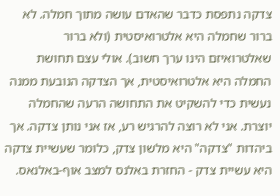צדקה נתפסת כדבר שהאדם עושה מתוך חמלה. לא ברור שחמלה היא אלטרואיסטית (ולא ברור שאלטרואיזם הינו ערך חשוב). אולי עצם תחושת החמלה היא אלטרואיסטית, אך הצדקה הנובעת ממנה נעשית כדי להשקיט את התחושה הרעה שהחמלה יוצרת. אני לא רוצה להרגיש רע, אז אני נותן צדקה. אך ביהדות "צדקה" היא מלשון צדק, כלומר שעשיית צדקה היא עשיית צדק - החזרת באלנס למצב אוף-באלנאס.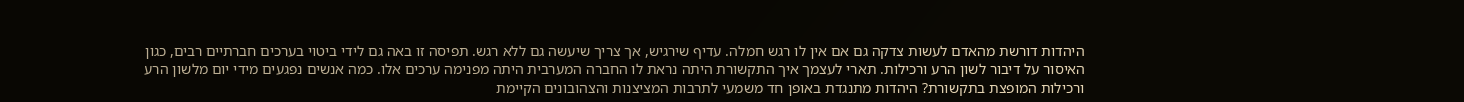היהדות דורשת מהאדם לעשות צדקה גם אם אין לו רגש חמלה. עדיף שירגיש, אך צריך שיעשה גם ללא רגש. תפיסה זו באה גם לידי ביטוי בערכים חברתיים רבים, כגון האיסור על דיבור לשון הרע ורכילות. תארי לעצמך איך התקשורת היתה נראת לו החברה המערבית היתה מפנימה ערכים אלו. כמה אנשים נפגעים מידי יום מלשון הרע ורכילות המופצת בתקשורת? היהדות מתנגדת באופן חד משמעי לתרבות המציצנות והצהובונים הקיימת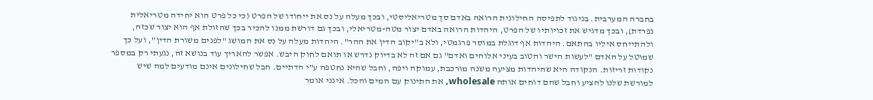בחברה המערבית. בניגוד לתפיסה החילונית הרואה באדם סך מטריאליסטי, ובכך מעלה על נס את ייחודו של הפרט (כי כל פרט הוא יחידה מטריאלית נפרדת), ובכך מדגיש את זכויותיו של הפרט, היהדות הרואה באדם יצור מטה-מטריאלי, ובכך גם דורשת ממנו להכיר בכך שהזולת אף הוא יצור שכזה, ולהתייחס איליו בהתאם. היהדות אף דוגלת במוסר פרגמטי, ולא ב"יקוב הדין את ההר". היהדות מעלה על נס את המושג "לפנים משורת הדין", ועל כך שמוטל על האדם "לעשות הישר והטוב בעיני אלוהים ואדם" גם אם זה לא בדיוק נדרש או תואם לחוק היבש. אפשר להאריך עוד בנושא זה, נגעתי רק במספר נקודות זריזות. הנקודה היא שהיהדות מציעה משנה מורכבת, עמוקה ויפה, וחבל שהיא נחטפה ע"י הדתיים. חבל שחילונים אינם מודעים למה שיש למורשת שלנו להציע וחבל שהם דוחים אותה wholesale, את התינוק עם המים והכל. אינני אומר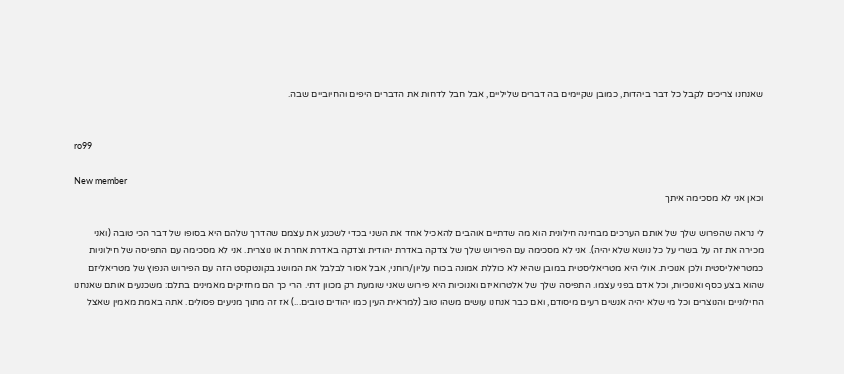שאנחנו צריכים לקבל כל דבר ביהדות, כמובן שקיימים בה דברים שליליים, אבל חבל לדחות את הדברים היפים והחיוביים שבה.


ro99

New member
וכאן אני לא מסכימה איתך

לי נראה שהפרוש שלך של אותם הערכים מבחינה חילונית הוא מה שדתיים אוהבים להאכיל אחד את השני בכדי לשכנע את עצמם שהדרך שלהם היא בסופו של דבר הכי טובה (ואני מכירה את זה על בשרי על כל נושא שלא יהיה). אני לא מסכימה עם הפירוש שלך של צדקה באדרת יהודית וצדקה באדרת אחרת או נוצרית. אני לא מסכימה עם התפיסה של חילוניות כמטריאליסטית ולכן אנוכית. אולי היא מטריאליסטית במובן שהיא לא כוללת אמונה בכוח עליון/רוחני, אבל אסור לבלבל את המושג בקונטקסט הזה עם הפירוש הנפוץ של מטריאליזם שהוא בצע כסף ואנוכיות, וכל אדם בפני עצמו. התפיסה שלך של אלטרואיזם ואנוכיות היא פירוש שאני שומעת רק מכוון דתי. הרי כך הם מחזיקים מאמינים בתלם: משכנעים אותם שאנחנו החילוניים והנוצרים וכל מי שלא יהיה אנשים רעים מיסודם, ואם כבר אנחנו עושים משהו טוב (למראית העין כמו יהודים טובים...) אז זה מתוך מניעים פסולים. אתה באמת מאמין שאצל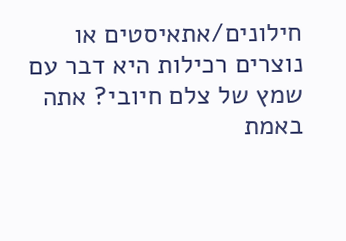חילונים/אתאיסטים או נוצרים רכילות היא דבר עם שמץ של צלם חיובי? אתה באמת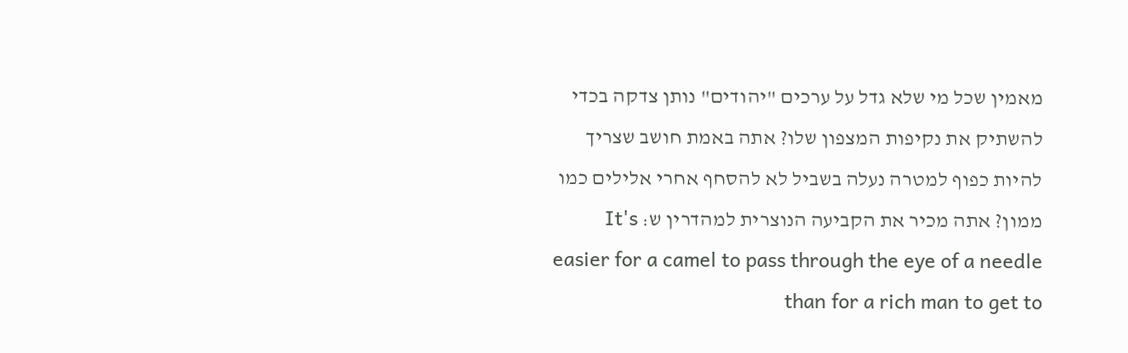מאמין שכל מי שלא גדל על ערכים "יהודים" נותן צדקה בכדי להשתיק את נקיפות המצפון שלו? אתה באמת חושב שצריך להיות כפוף למטרה נעלה בשביל לא להסחף אחרי אלילים כמו ממון? אתה מכיר את הקביעה הנוצרית למהדרין ש: It's easier for a camel to pass through the eye of a needle than for a rich man to get to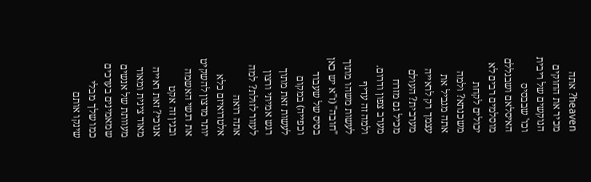heaven? אתה מכיר את החוקים הנוקשים של ריבית וכו' שבבסיס האיסלאם ושבגללם מוסלמים רבים לא יכולים לקחת משכנתא? ולמה אתה מגביל את עצמך רק לראייה מערבית? העולם מכיל גם מזרח מערב צפון ודרום. ולמה זה עדיף לעשות משהו מתוך "חובה" (ז"א יש כאן בסיס של שעבוד וכפייה) במקום לעשות זאת מתוך רגש אמיתי ורצון לעזור לזולת? למה אתה רואה אלטרואיזם כלא יותר מרצון להשקיט את רגשי האשמה ובגין זה אקט אנוכי? זאת ראייה מאוד צינית ומאוד מעוותת של אנשים שמאמינים בערכים כמו שלך מבלי שינקו אותם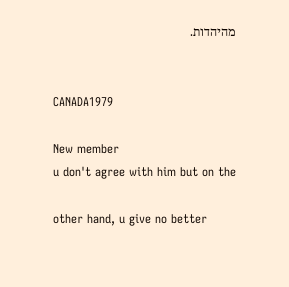מהיהדות.


CANADA1979

New member
u don't agree with him but on the

other hand, u give no better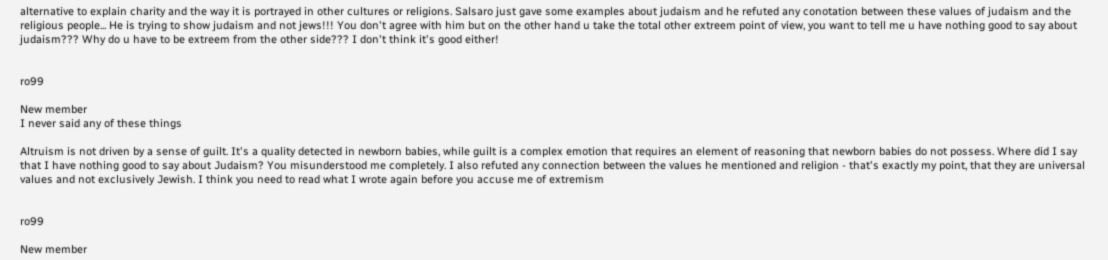alternative to explain charity and the way it is portrayed in other cultures or religions. Salsaro just gave some examples about judaism and he refuted any conotation between these values of judaism and the religious people... He is trying to show judaism and not jews!!! You don't agree with him but on the other hand u take the total other extreem point of view, you want to tell me u have nothing good to say about judaism??? Why do u have to be extreem from the other side??? I don't think it's good either!


ro99

New member
I never said any of these things

Altruism is not driven by a sense of guilt. It's a quality detected in newborn babies, while guilt is a complex emotion that requires an element of reasoning that newborn babies do not possess. Where did I say that I have nothing good to say about Judaism? You misunderstood me completely. I also refuted any connection between the values he mentioned and religion - that's exactly my point, that they are universal values and not exclusively Jewish. I think you need to read what I wrote again before you accuse me of extremism


ro99

New member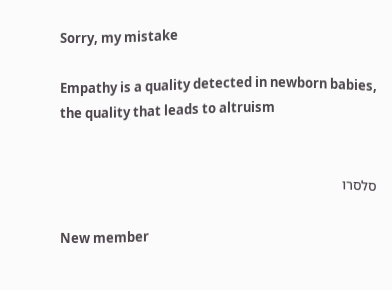Sorry, my mistake

Empathy is a quality detected in newborn babies, the quality that leads to altruism


סלסרו

New member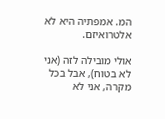המ. אמפתיה היא לא אלטרואיזם.

אולי מובילה לזה (אני לא בטוח), אבל בכל מקרה, אני לא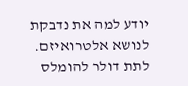יודע למה את נדבקת לנושא אלטרואיזם. לתת דולר להומלס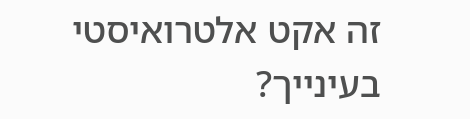זה אקט אלטרואיסטי בעינייך?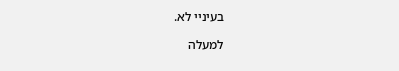בעיניי לא.

למעלה